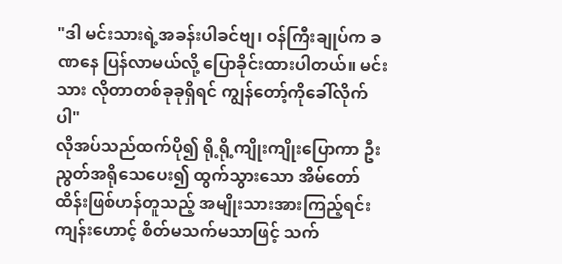"ဒါ မင်းသားရဲ့အခန်းပါခင်ဗျ၊ ဝန်ကြီးချုပ်က ခဏနေ ပြန်လာမယ်လို့ ပြောခိုင်းထားပါတယ်။ မင်းသား လိုတာတစ်ခုခုရှိရင် ကျွန်တော့်ကိုခေါ်လိုက်ပါ"
လိုအပ်သည်ထက်ပို၍ ရို့ရို့ကျိုးကျိုးပြောကာ ဦးညွတ်အရိုသေပေး၍ ထွက်သွားသော အိမ်တော်ထိန်းဖြစ်ဟန်တူသည့် အမျိုးသားအားကြည့်ရင်း ကျန်းဟောင့် စိတ်မသက်မသာဖြင့် သက်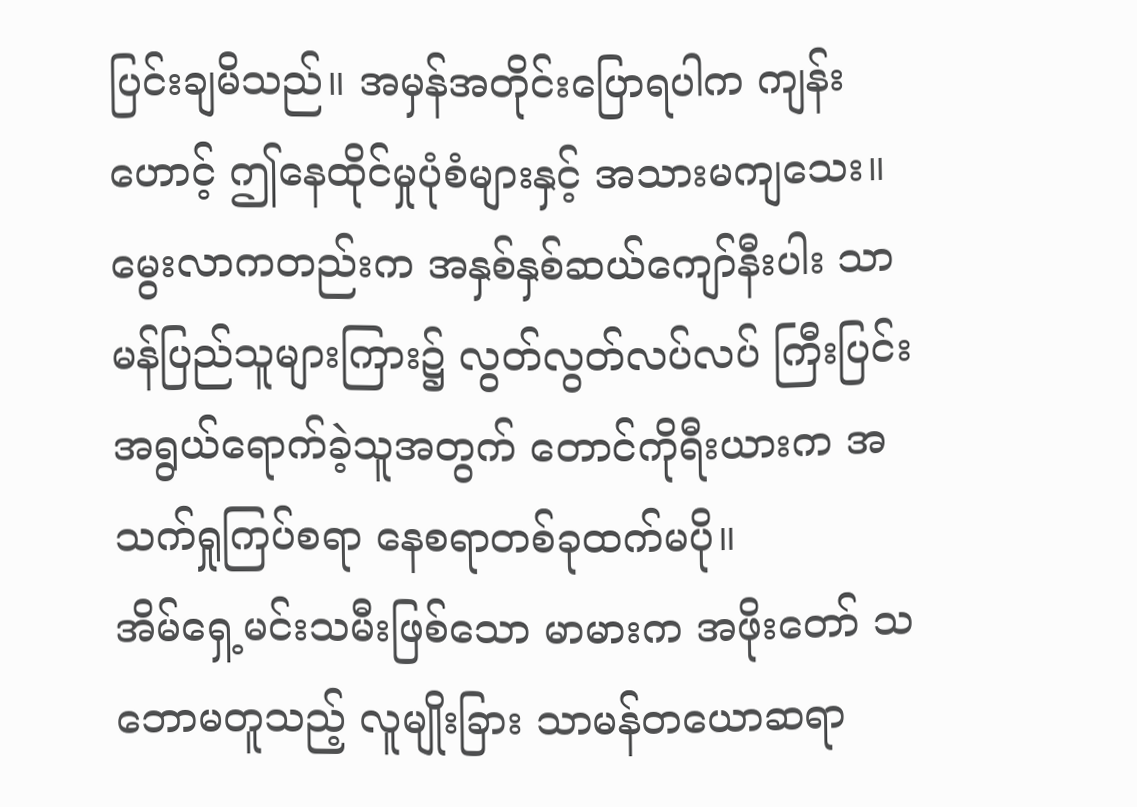ပြင်းချမိသည်။ အမှန်အတိုင်းပြောရပါက ကျန်းဟောင့် ဤနေထိုင်မှုပုံစံများနှင့် အသားမကျသေး။ မွေးလာကတည်းက အနှစ်နှစ်ဆယ်ကျော်နီးပါး သာမန်ပြည်သူများကြား၌ လွတ်လွတ်လပ်လပ် ကြီးပြင်းအရွယ်ရောက်ခဲ့သူအတွက် တောင်ကိုရီးယားက အသက်ရှုကြပ်စရာ နေစရာတစ်ခုထက်မပို။
အိမ်ရှေ့မင်းသမီးဖြစ်သော မာမားက အဖိုးတော် သဘောမတူသည့် လူမျိုးခြား သာမန်တယောဆရာ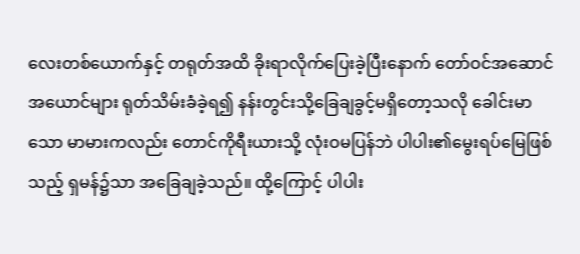လေးတစ်ယောက်နှင့် တရုတ်အထိ ခိုးရာလိုက်ပြေးခဲ့ပြီးနောက် တော်ဝင်အဆောင်အယောင်များ ရုတ်သိမ်းခံခဲ့ရ၍ နန်းတွင်းသို့ခြေချခွင့်မရှိတော့သလို ခေါင်းမာသော မာမားကလည်း တောင်ကိုရီးယားသို့ လုံးဝမပြန်ဘဲ ပါပါး၏မွေးရပ်မြေဖြစ်သည့် ရှမန်၌သာ အခြေချခဲ့သည်။ ထို့ကြောင့် ပါပါး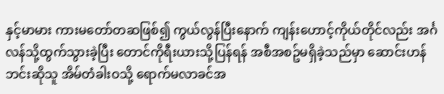နှင့်မာမား ကားမတော်တဆဖြစ်၍ ကွယ်လွန်ပြီးနောက် ကျန်းဟောင့်ကိုယ်တိုင်လည်း အင်္ဂလန်သို့ထွက်သွားခဲ့ပြီး တောင်ကိုရီးယားသို့ပြန်ရန် အစီအစဥ်မရှိခဲ့သည်မှာ ဆောင်းဟန်ဘင်းဆိုသူ အိမ်တံခါးဝသို့ ရောက်မလာခင်အ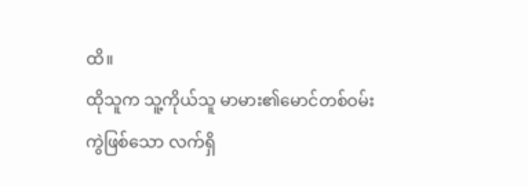ထိ။
ထိုသူက သူ့ကိုယ်သူ မာမား၏မောင်တစ်ဝမ်းကွဲဖြစ်သော လက်ရှိ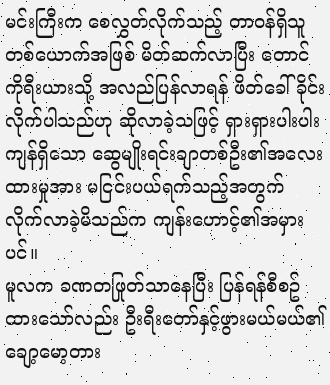မင်းကြီးက စေလွှတ်လိုက်သည့် တာဝန်ရှိသူတစ်ယောက်အဖြစ် မိတ်ဆက်လာပြီး တောင်ကိုရီးယားသို့ အလည်ပြန်လာရန် ဖိတ်ခေါ်ခိုင်းလိုက်ပါသည်ဟု ဆိုလာခဲ့သဖြင့် ရှားရှားပါးပါးကျန်ရှိသော ဆွေမျိုးရင်းချာတစ်ဦး၏အလေးထားမှုအား မငြင်းပယ်ရက်သည့်အတွက် လိုက်လာခဲ့မိသည်က ကျန်းဟောင့်၏အမှားပင်။
မူလက ခဏတဖြုတ်သာနေပြီး ပြန်ရန်စီစဥ်ထားသော်လည်း ဦးရီးတော်နှင့်ဖွားမယ်မယ်၏ ချော့မော့တား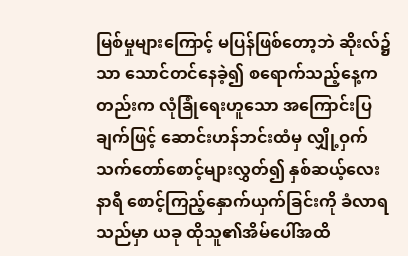မြစ်မှုများကြောင့် မပြန်ဖြစ်တော့ဘဲ ဆိုးလ်၌သာ သောင်တင်နေခဲ့၍ စရောက်သည့်နေ့ကတည်းက လုံခြုံရေးဟူသော အကြောင်းပြချက်ဖြင့် ဆောင်းဟန်ဘင်းထံမှ လျှို့ဝှက်သက်တော်စောင့်များလွှတ်၍ နှစ်ဆယ့်လေးနာရီ စောင့်ကြည့်နှောက်ယှက်ခြင်းကို ခံလာရသည်မှာ ယခု ထိုသူ၏အိမ်ပေါ်အထိ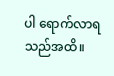ပါ ရောက်လာရသည်အထိ။